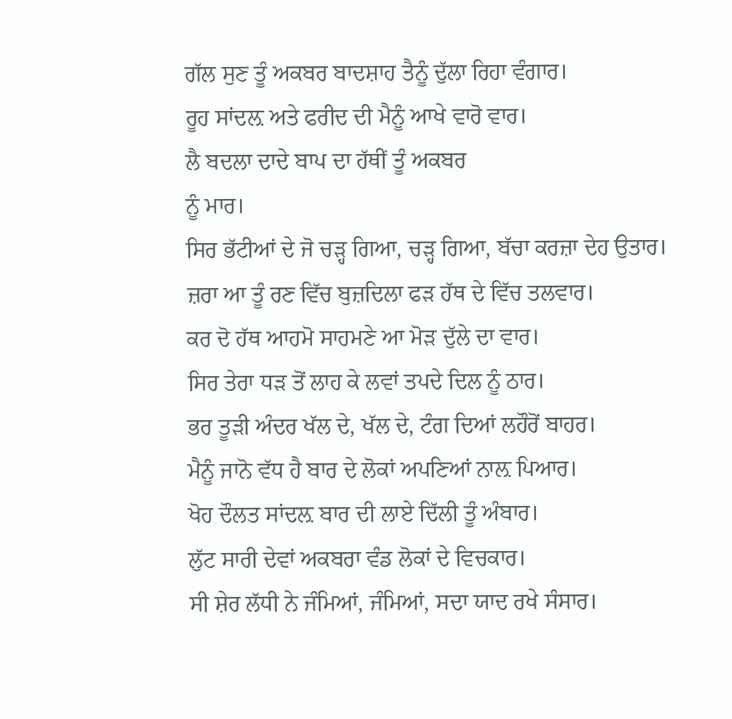ਗੱਲ ਸੁਣ ਤੂੰ ਅਕਬਰ ਬਾਦਸ਼ਾਹ ਤੈਨੂੰ ਦੁੱਲਾ ਰਿਹਾ ਵੰਗਾਰ।
ਰੂਹ ਸਾਂਦਲ਼ ਅਤੇ ਫਰੀਦ ਦੀ ਮੈਨੂੰ ਆਖੇ ਵਾਰੋ ਵਾਰ।
ਲੈ ਬਦਲਾ ਦਾਦੇ ਬਾਪ ਦਾ ਹੱਥੀਂ ਤੂੰ ਅਕਬਰ
ਨੂੰ ਮਾਰ।
ਸਿਰ ਭੱਟੀਆਂ ਦੇ ਜੋ ਚੜ੍ਹ ਗਿਆ, ਚੜ੍ਹ ਗਿਆ, ਬੱਚਾ ਕਰਜ਼ਾ ਦੇਹ ਉਤਾਰ।
ਜ਼ਰਾ ਆ ਤੂੰ ਰਣ ਵਿੱਚ ਬੁਜ਼ਦਿਲਾ ਫੜ ਹੱਥ ਦੇ ਵਿੱਚ ਤਲਵਾਰ।
ਕਰ ਦੋ ਹੱਥ ਆਹਮੋ ਸਾਹਮਣੇ ਆ ਮੋੜ ਦੁੱਲੇ ਦਾ ਵਾਰ।
ਸਿਰ ਤੇਰਾ ਧੜ ਤੋਂ ਲਾਹ ਕੇ ਲਵਾਂ ਤਪਦੇ ਦਿਲ ਨੂੰ ਠਾਰ।
ਭਰ ਤੂੜੀ ਅੰਦਰ ਖੱਲ ਦੇ, ਖੱਲ ਦੇ, ਟੰਗ ਦਿਆਂ ਲਹੌਰੋਂ ਬਾਹਰ।
ਮੈਨੂੰ ਜਾਨੋ ਵੱਧ ਹੈ ਬਾਰ ਦੇ ਲੋਕਾਂ ਅਪਣਿਆਂ ਨਾਲ਼ ਪਿਆਰ।
ਖੋਹ ਦੌਲਤ ਸਾਂਦਲ਼ ਬਾਰ ਦੀ ਲਾਏ ਦਿੱਲੀ ਤੂੰ ਅੰਬਾਰ।
ਲੁੱਟ ਸਾਰੀ ਦੇਵਾਂ ਅਕਬਰਾ ਵੰਡ ਲੋਕਾਂ ਦੇ ਵਿਚਕਾਰ।
ਸੀ ਸ਼ੇਰ ਲੱਧੀ ਨੇ ਜੰਮਿਆਂ, ਜੰਮਿਆਂ, ਸਦਾ ਯਾਦ ਰਖੇ ਸੰਸਾਰ।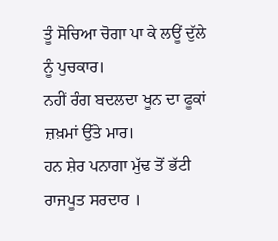ਤੂੰ ਸੋਚਿਆ ਚੋਗਾ ਪਾ ਕੇ ਲਊਂ ਦੁੱਲੇ ਨੂੰ ਪੁਚਕਾਰ।
ਨਹੀਂ ਰੰਗ ਬਦਲਦਾ ਖੂਨ ਦਾ ਫੂਕਾਂ ਜ਼ਖ਼ਮਾਂ ਉੱਤੇ ਮਾਰ।
ਹਨ ਸ਼ੇਰ ਪਨਾਗਾ ਮੁੱਢ ਤੋਂ ਭੱਟੀ ਰਾਜਪੂਤ ਸਰਦਾਰ ।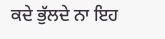ਕਦੇ ਭੁੱਲਦੇ ਨਾ ਇਹ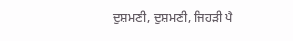ਦੁਸ਼ਮਣੀ, ਦੁਸ਼ਮਣੀ, ਜਿਹੜੀ ਪੈ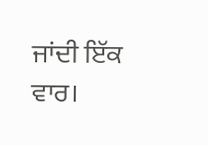ਜਾਂਦੀ ਇੱਕ ਵਾਰ।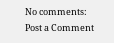No comments:
Post a Comment